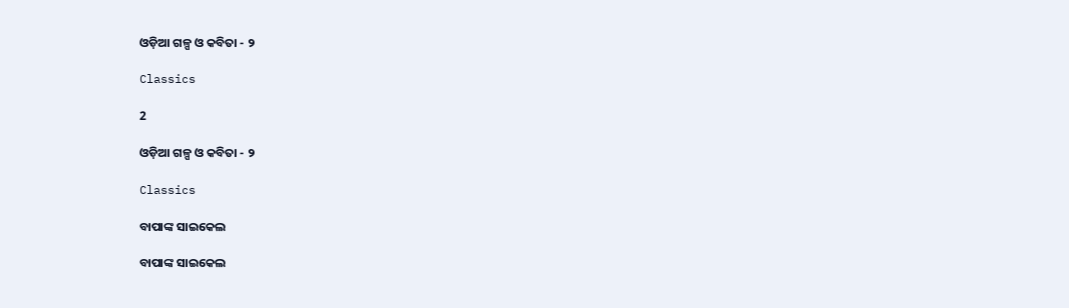ଓଡ଼ିଆ ଗଳ୍ପ ଓ କବିତା - ୨

Classics

2

ଓଡ଼ିଆ ଗଳ୍ପ ଓ କବିତା - ୨

Classics

ବାପାଙ୍କ ସାଇକେଲ

ବାପାଙ୍କ ସାଇକେଲ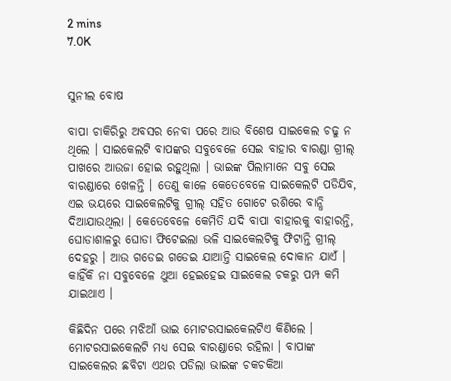2 mins
7.0K


ସୁନୀଲ ବୋଷ

ବାପା ଚାକିରିରୁ ଅବସର ନେବା ପରେ ଆଉ ବିଶେଷ ସାଇକେଲ ଚଢୁ ନ ଥିଲେ । ସାଇକେଲଟି ବାପଙ୍କର ସବୁବେଳେ ସେଇ ବାହାର ବାରଣ୍ଡା ଗ୍ରୀଲ୍ ପାଖରେ ଆଉଜା ହୋଇ ରହୁଥିଲା । ଭାଇଙ୍କ ପିଲାମାନେ ସବୁ ସେଇ ବାରଣ୍ଡାରେ ଖେଳନ୍ତି । ତେଣୁ କାଳେ କେତେବେଳେ ସାଇକେଲଟି ପଡିଯିବ, ଏଇ ଭୟରେ ସାଇକେଲଟିକୁ ଗ୍ରୀଲ୍ ସହିତ ଗୋଟେ ରଶିରେ ବାନ୍ଧି ଦିଆଯାଉଥିଲା । କେତେବେଳେ କେମିତି ଯଦି ବାପା ବାହାରକୁ ବାହାରନ୍ତି, ଘୋଡାଶାଳରୁ ଘୋଡା ଫିଟେଇଲା ଭଳି ସାଇକେଲଟିକୁ ଫିଟାନ୍ତି ଗ୍ରୀଲ୍ ଦେହରୁ । ଆଉ ଗଡେଇ ଗଡେଇ ଯାଆନ୍ତି ସାଇକେଲ ଦୋକାନ ଯାଏଁ । କାହିଁକି ନା ସବୁବେଳେ ଥୁଆ ହେଇହେଇ ସାଇକେଲ ଚକରୁ ପମ୍ପ କମି ଯାଇଥାଏ ।

କିଛିଦିନ ପରେ ମଝିଆଁ ଭାଇ ମୋଟରସାଇକେଲଟିଏ କିଣିଲେ । ମୋଟରସାଇକେଲଟି ମଧ୍ୟ ସେଇ ବାରଣ୍ଡାରେ ରହିଲା । ବାପାଙ୍କ ସାଇକେଲର ଛବିଟା ଏଥର ପଡିଲା ଭାଇଙ୍କ ଚକଚକିଆ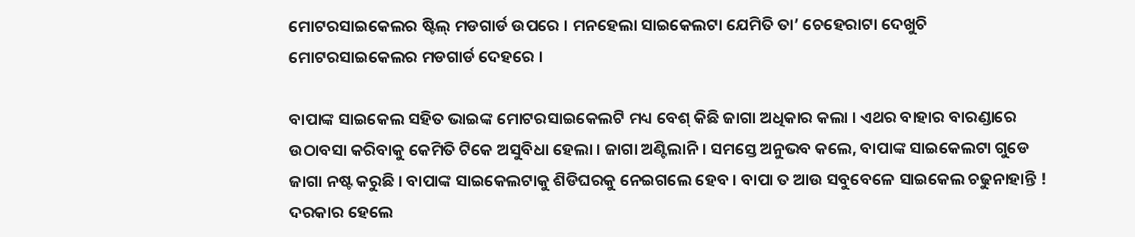ମୋଟରସାଇକେଲର ଷ୍ଟିଲ୍ ମଡଗାର୍ଡ ଉପରେ । ମନହେଲା ସାଇକେଲଟା ଯେମିତି ତା’ ଚେହେରାଟା ଦେଖୁଚି ମୋଟରସାଇକେଲର ମଡଗାର୍ଡ ଦେହରେ ।

ବାପାଙ୍କ ସାଇକେଲ ସହିତ ଭାଇଙ୍କ ମୋଟରସାଇକେଲଟି ମଧ୍ୟ ବେଶ୍ କିଛି ଜାଗା ଅଧିକାର କଲା । ଏଥର ବାହାର ବାରଣ୍ଡାରେ ଉଠାବସା କରିବାକୁ କେମିତି ଟିକେ ଅସୁବିଧା ହେଲା । ଜାଗା ଅଣ୍ଟିଲାନି । ସମସ୍ତେ ଅନୁଭବ କଲେ, ବାପାଙ୍କ ସାଇକେଲଟା ଗୁଡେ ଜାଗା ନଷ୍ଟ କରୁଛି । ବାପାଙ୍କ ସାଇକେଲଟାକୁ ଶିଡିଘରକୁ ନେଇଗଲେ ହେବ । ବାପା ତ ଆଉ ସବୁବେଳେ ସାଇକେଲ ଚଢୁନାହାନ୍ତି ! ଦରକାର ହେଲେ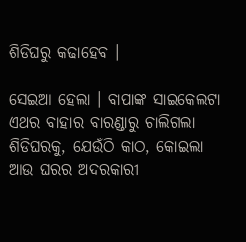ଶିଡିଘରୁ କଢାହେବ ।

ସେଇଆ ହେଲା । ବାପାଙ୍କ ସାଇକେଲଟା ଏଥର ବାହାର ବାରଣ୍ଡାରୁ ଚାଲିଗଲା ଶିଡିଘରକୁ, ଯେଉଁଠି କାଠ, କୋଇଲା ଆଉ ଘରର ଅଦରକାରୀ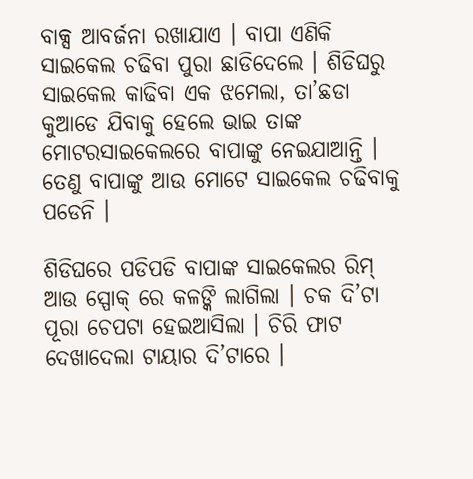ବାକ୍ସ ଆବର୍ଜନା ରଖାଯାଏ । ବାପା ଏଣିକି ସାଇକେଲ ଚଢିବା ପୁରା ଛାଡିଦେଲେ । ଶିଡିଘରୁ ସାଇକେଲ କାଢିବା ଏକ ଝମେଲା, ତା’ଛଡା କୁଆଡେ ଯିବାକୁ ହେଲେ ଭାଇ ତାଙ୍କ ମୋଟରସାଇକେଲରେ ବାପାଙ୍କୁ ନେଇଯାଆନ୍ତି । ତେଣୁ ବାପାଙ୍କୁ ଆଉ ମୋଟେ ସାଇକେଲ ଚଢିବାକୁ ପଡେନି ।

ଶିଡିଘରେ ପଡିପଡି ବାପାଙ୍କ ସାଇକେଲର ରିମ୍ ଆଉ ସ୍ପୋକ୍ ରେ କଳଙ୍କି ଲାଗିଲା । ଚକ ଦି’ଟା ପୂରା ଚେପଟା ହେଇଆସିଲା । ଚିରି ଫାଟ ଦେଖାଦେଲା ଟାୟାର ଦି’ଟାରେ ।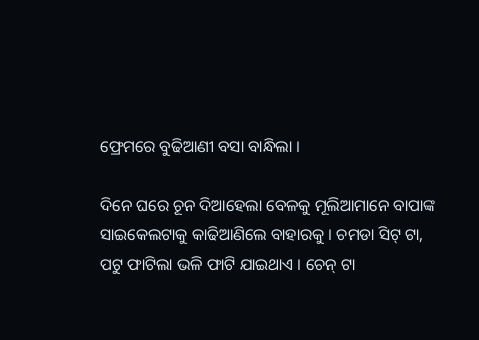ଫ୍ରେମରେ ବୁଢିଆଣୀ ବସା ବାନ୍ଧିଲା ।

ଦିନେ ଘରେ ଚୂନ ଦିଆହେଲା ବେଳକୁ ମୂଲିଆମାନେ ବାପାଙ୍କ ସାଇକେଲଟାକୁ କାଢିଆଣିଲେ ବାହାରକୁ । ଚମଡା ସିଟ୍ ଟା, ପଟୁ ଫାଟିଲା ଭଳି ଫାଟି ଯାଇଥାଏ । ଚେନ୍ ଟା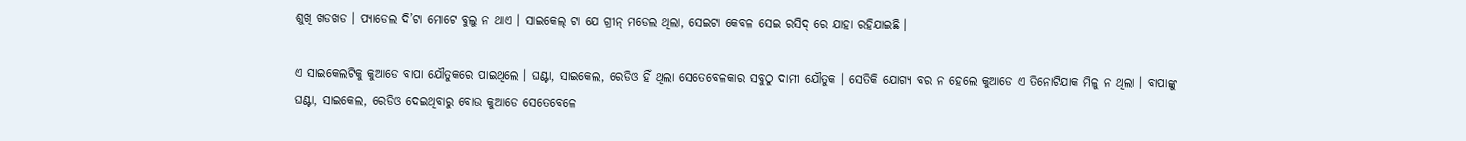ଶୁଖି ଖଡଖଡ । ପ୍ୟାଡେଲ ଦି’ଟା ମୋଟେ ବୁଲୁ ନ ଥାଏ । ସାଇକେଲ୍ ଟା ଯେ ଗ୍ରୀନ୍ ମଡେଲ ଥିଲା, ସେଇଟା କେବଳ ସେଇ ରସିଦ୍ ରେ ଯାହା ରହିଯାଇଛି ।

ଏ ସାଇକେଲଟିକୁ କୁଆଡେ ବାପା ଯୌତୁକରେ ପାଇଥିଲେ । ଘଣ୍ଟା, ସାଇକେଲ, ରେଡିଓ ହିଁ ଥିଲା ସେତେବେଳକାର ସବୁଠୁ ଦାମୀ ଯୌତୁକ । ସେତିକି ଯୋଗ୍ୟ ବର ନ ହେଲେ କୁଆଡେ ଏ ତିନୋଟିଯାକ ମିଳୁ ନ ଥିଲା । ବାପାଙ୍କୁ ଘଣ୍ଟା, ସାଇକେଲ, ରେଡିଓ ଦେଇଥିବାରୁ ବୋଉ କୁଆଡେ ସେତେବେଳେ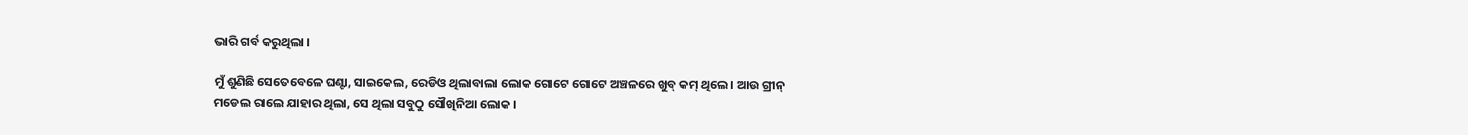ଭାରି ଗର୍ବ କରୁଥିଲା ।

ମୁଁ ଶୁଣିଛି ସେତେବେଳେ ଘଣ୍ଟା, ସାଇକେଲ, ରେଡିଓ ଥିଲାବାଲା ଲୋକ ଗୋଟେ ଗୋଟେ ଅଞ୍ଚଳରେ ଖୁବ୍ କମ୍ ଥିଲେ । ଆଉ ଗ୍ରୀନ୍ ମଡେଲ ରାଲେ ଯାହାର ଥିଲା, ସେ ଥିଲା ସବୁଠୁ ସୌଖିନିଆ ଲୋକ ।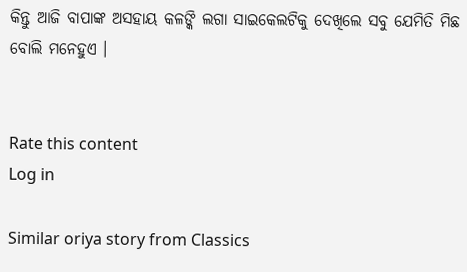କିନ୍ତୁ ଆଜି ବାପାଙ୍କ ଅସହାୟ କଳଙ୍କି ଲଗା ସାଇକେଲଟିକୁ ଦେଖିଲେ ସବୁ ଯେମିତି ମିଛ ବୋଲି ମନେହୁଏ ।


Rate this content
Log in

Similar oriya story from Classics